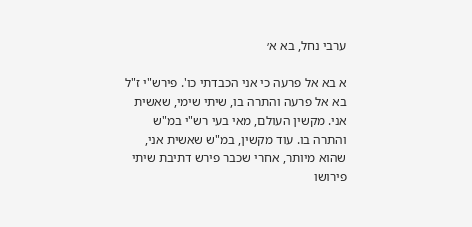ערבי נחל, בא א׳

א בא אל פרעה כי אני הכבדתי כו'. פירש"י ז"ל בא אל פרעה והתרה בו, שיתי שימי, שאשית אני. מקשין העולם, מאי בעי רש"י במ"ש והתרה בו. עוד מקשין, במ"ש שאשית אני, שהוא מיותר, אחרי שכבר פירש דתיבת שיתי פירושו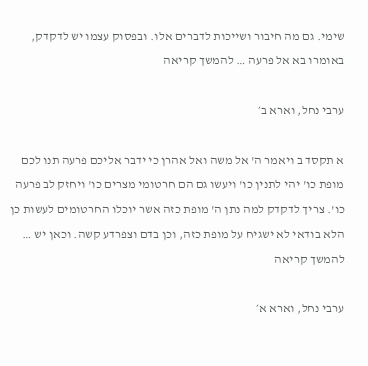שימי. גם מה חיבור ושייכות לדברים אלו. ובפסוק עצמו יש לדקדק, באומרו בא אל פרעה … להמשך קריאה

ערבי נחל, וארא ב׳

א תקסד ב ויאמר ה' אל משה ואל אהרן כי ידבר אליכם פרעה תנו לכם מופת כו' יהי לתנין כו' ויעשו גם הם חרטומי מצרים כו' ויחזק לב פרעה כו'. צריך לדקדק למה נתן ה' מופת כזה אשר יוכלו החרטומים לעשות כן הלא בודאי לא ישגיח על מופת כזה, וכן בדם וצפרדע קשה. וכאן יש … להמשך קריאה

ערבי נחל, וארא א׳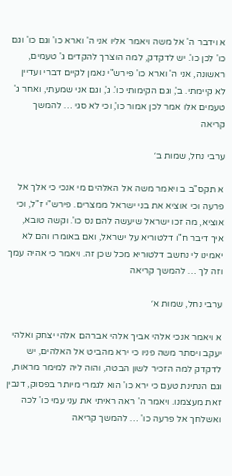א וידבר ה' אל משה ויאמר אליו אני ה' וארא כו' וגם כו' וגם כו' לכן כו'. יש לדקדק, למה הוצרך להקדים ג' טעמים, ראשונה, אני ה' וארא כו' פירש"י נאמן לקיים דברי ועדיין לא קיימתי. ב', וגם הקימותי כו'. ג', וגם אני שמעתי, ואחר ג' טעמים אלו אמר לכן אמור כו', וכי לא סגי … להמשך קריאה

ערבי נחל, שמות ב׳

א תקס"ב ב ויאמר משה אל האלהים מי אנכי כי אלך אל פרעה וכי אוציא את בני ישראל ממצרים. פירש"י ז"ל, וכי אוציא, מה זכו ישראל שיעשה להם נס כו'. וקשה טובא, איך דיבר ח"ו דלטוריא על ישראל, ואם באומרו והם לא יאמינו לי נחשב דלטוריא מכל שכן זה. ויאמר כי אהיה עמך וזה לך … להמשך קריאה

ערבי נחל, שמות א׳

א ויאמר אנכי אלהי אביך אלהי אברהם אלהי יצחק ואלהי יעקב ויסתר משה פניו כי ירא מהביט אל האלהים, יש לדקדק למה הזכיר לשון הבטה, והוה ליה למימר מראות, וגם הנתינת טעם כי ירא כו' הוא לגמרי מיותר בפסוק, דנבין זאת מעצמנו. ויאמר ה' ראה ראיתי את עני עמי כו' לכה ואשלחך אל פרעה כו' … להמשך קריאה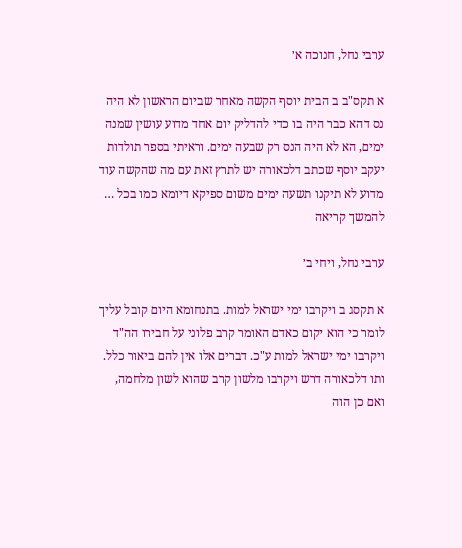ערבי נחל, חנוכה א׳

א תקס"ב ב הבית יוסף הקשה מאחר שביום הראשון לא היה נס דהא כבר היה בו כדי להדליק יום אחד מדוע עושין שמנה ימים, הא לא היה הנס רק שבעה ימים. וראיתי בספר תולדות יעקב יוסף שכתב דלכאורה יש לתרץ זאת עם מה שהקשה עוד מדוע לא תיקנו תשעה ימים משום ספיקא דיומא כמו בכל … להמשך קריאה

ערבי נחל, ויחי ב׳

א תקסג ב ויקרבו ימי ישראל למות. בתנחומא היום קובל עליך לומר כי הוא יקום כאדם האומר קרב פלוני על חבירו הה"ד ויקרבו ימי ישראל למות ע"כ. דברים אלו אין להם ביאור כלל. ותו דלכאורה דרש ויקרבו מלשון קרב שהוא לשון מלחמה, ואם כן הוה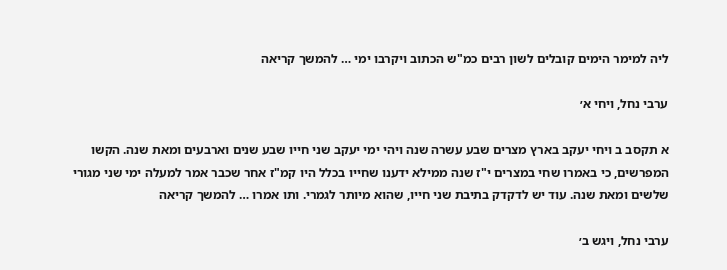ליה למימר הימים קובלים לשון רבים כמ"ש הכתוב ויקרבו ימי … להמשך קריאה

ערבי נחל, ויחי א׳

א תקסב ב ויחי יעקב בארץ מצרים שבע עשרה שנה ויהי ימי יעקב שני חייו שבע שנים וארבעים ומאת שנה. הקשו המפרשים, כי באמרו שחי במצרים י"ז שנה ממילא ידענו שחייו בכלל היו קמ"ז אחר שכבר אמר למעלה ימי שני מגורי שלשים ומאת שנה. עוד יש לדקדק בתיבת שני חייו, שהוא מיותר לגמרי. ותו אמרו … להמשך קריאה

ערבי נחל, ויגש ב׳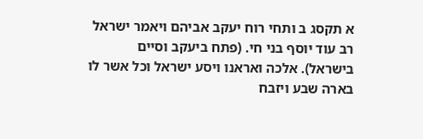א תקסג ב ותחי רוח יעקב אביהם ויאמר ישראל רב עוד יוסף בני חי. (פתח ביעקב וסיים בישראל). אלכה ואראנו ויסע ישראל וכל אשר לו בארה שבע ויזבח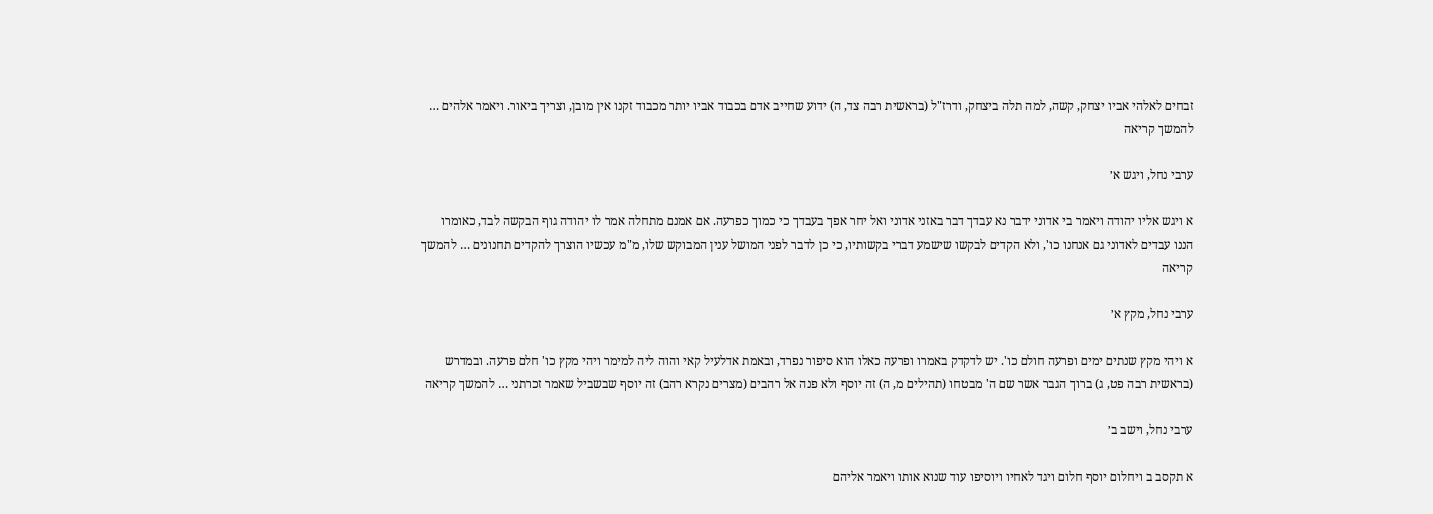זבחים לאלהי אביו יצחק, קשה, למה תלה ביצחק, ודרז"ל (בראשית רבה צד, ה) ידוע שחייב אדם בכבוד אביו יותר מכבוד זקנו אין מובן, וצריך ביאור. ויאמר אלהים … להמשך קריאה

ערבי נחל, ויגש א׳

א ויגש אליו יהודה ויאמר בי אדוני ידבר נא עבדך דבר באזני אדוני ואל יחר אפך בעבדך כי כמוך כפרעה. אם אמנם מתחלה אמר לו יהודה גוף הבקשה לבד, כאומרו הננו עבדים לאדוני גם אנחנו כו', ולא הקדים לבקשו שישמע דברי בקשותיו, כי כן לדבר לפני המושל ענין המבוקש שלו, מ"מ עכשיו הוצרך להקדים תחנונים … להמשך קריאה

ערבי נחל, מקץ א׳

א ויהי מקץ שנתים ימים ופרעה חולם כו'. יש לדקדק באמרו ופרעה כאלו הוא סיפור נפרד, ובאמת אדלעיל קאי והוה ליה למימר ויהי מקץ כו' חלם פרעה. ובמדרש (בראשית רבה פט, ג) ברוך הגבר אשר שם ה' מבטחו (תהילים מ, ה) זה יוסף ולא פנה אל רהבים (מצרים נקרא רהב) זה יוסף שבשביל שאמר זכרתני … להמשך קריאה

ערבי נחל, וישב ב׳

א תקסב ב ויחלום יוסף חלום ויגד לאחיו ויוסיפו עוד שנוא אותו ויאמר אליהם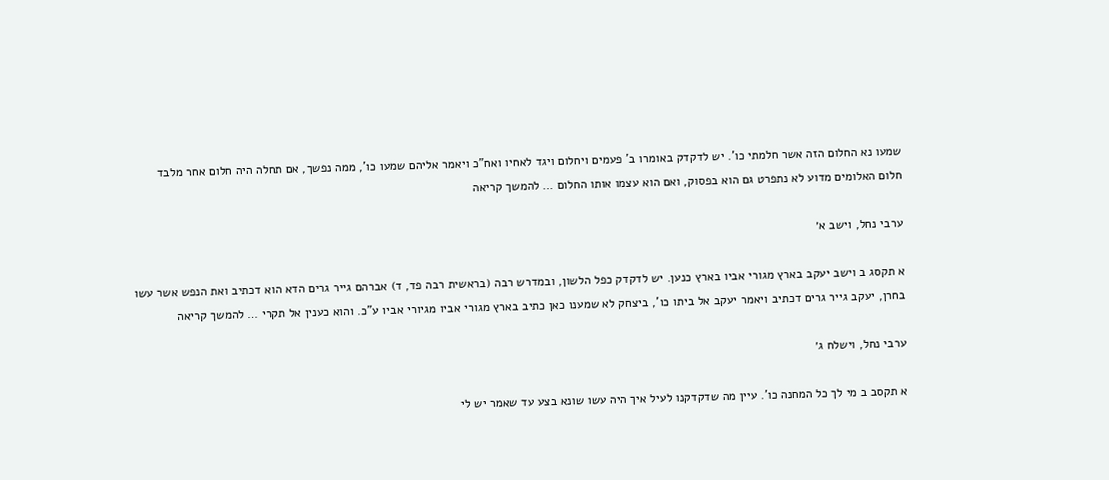שמעו נא החלום הזה אשר חלמתי כו'. יש לדקדק באומרו ב' פעמים ויחלום ויגד לאחיו ואח"כ ויאמר אליהם שמעו כו', ממה נפשך, אם תחלה היה חלום אחר מלבד חלום האלומים מדוע לא נתפרט גם הוא בפסוק, ואם הוא עצמו אותו החלום … להמשך קריאה

ערבי נחל, וישב א׳

א תקסג ב וישב יעקב בארץ מגורי אביו בארץ כנען. יש לדקדק כפל הלשון, ובמדרש רבה (בראשית רבה פד, ד) אברהם גייר גרים הדא הוא דכתיב ואת הנפש אשר עשו בחרן, יעקב גייר גרים דכתיב ויאמר יעקב אל ביתו כו', ביצחק לא שמענו כאן כתיב בארץ מגורי אביו מגיורי אביו ע"כ. והוא כענין אל תקרי … להמשך קריאה

ערבי נחל, וישלח ג׳

א תקסב ב מי לך כל המחנה כו'. עיין מה שדקדקנו לעיל איך היה עשו שונא בצע עד שאמר יש לי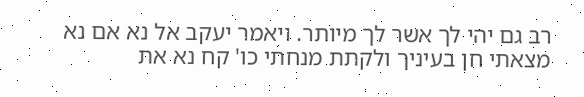רב גם יהי לך אשר לך מיותר. ויאמר יעקב אל נא אם נא מצאתי חן בעיניך ולקתת מנחתי כו' קח נא את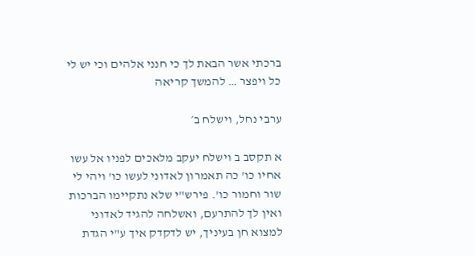ברכתי אשר הבאת לך כי חנני אלהים וכי יש לי כל ויפצר … להמשך קריאה

ערבי נחל, וישלח ב׳

א תקסב ב וישלח יעקב מלאכים לפניו אל עשו אחיו כו' כה תאמרון לאדוני לעשו כו' ויהי לי שור וחמור כו'. פירש"י שלא נתקיימו הברכות ואין לך להתרעם, ואשלחה להגיד לאדוני למצוא חן בעיניך, יש לדקדק איך ע"י הגדת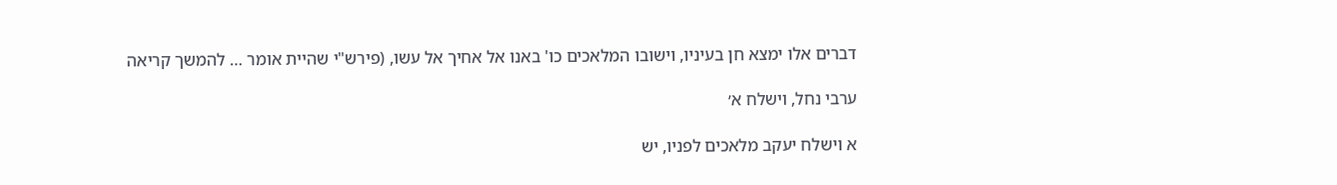דברים אלו ימצא חן בעיניו, וישובו המלאכים כו' באנו אל אחיך אל עשו, (פירש"י שהיית אומר … להמשך קריאה

ערבי נחל, וישלח א׳

א וישלח יעקב מלאכים לפניו, יש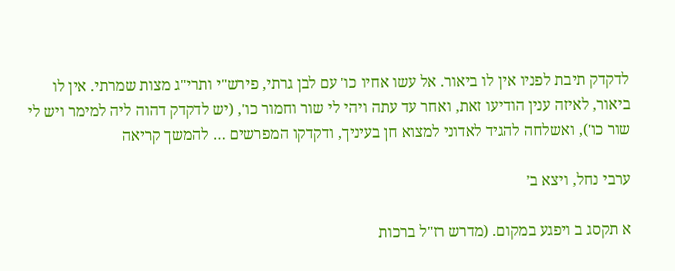לדקדק תיבת לפניו אין לו ביאור. אל עשו אחיו כו' עם לבן גרתי, פירש"י ותרי"ג מצות שמרתי. אין לו ביאור, לאיזה ענין הודיעו זאת, ואחר עד עתה ויהי לי שור וחמור כו', (יש לדקדק דהוה ליה למימר ויש לי שור כו'), ואשלחה להגיד לאדוני למצוא חן בעיניך, ודקדקו המפרשים … להמשך קריאה

ערבי נחל, ויצא ב׳

א תקסג ב ויפגע במקום. (מדרש רז"ל ברכות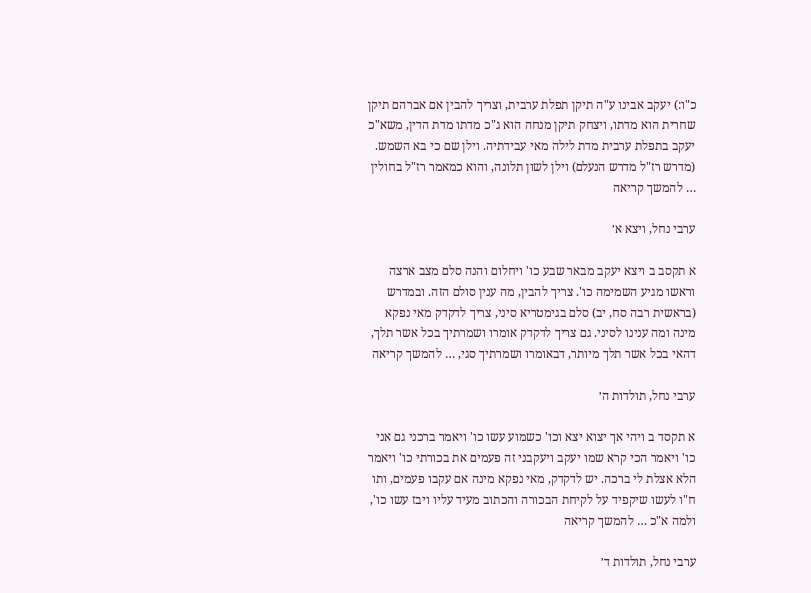כ"ו:) יעקב אבינו ע"ה תיקן תפלת ערבית, וצריך להבין אם אברהם תיקן שחרית הוא מדתו, ויצחק תיקן מנחה הוא ג"כ מדתו מדת הדין, משא"כ יעקב בתפלת ערבית מדת לילה מאי עבידתיה. וילן שם כי בא השמש. (מדרש רז"ל מדרש הנעלם) וילן לשון תלונה, והוא כמאמר רז"ל בחולין … להמשך קריאה

ערבי נחל, ויצא א׳

א תקסב ב ויצא יעקב מבאר שבע כו' ויחלום והנה סלם מצב ארצה וראשו מגיע השמימה כו'. צריך להבין, מה ענין סולם הזה. ובמדרש (בראשית רבה סח, יב) סלם בגימטריא סיני, צריך לדקדק מאי נפקא מינה ומה ענינו לסיני. גם צריך לדקדק אומרו ושמרתיך בכל אשר תלך, דהאי בכל אשר תלך מיותר, דבאומרו ושמרתיך סגי, … להמשך קריאה

ערבי נחל, תולדות ה׳

א תקסד ב ויהי אך יצוא יצא וכו' כשמוע עשו כו' ויאמר ברכני גם אני כו' ויאמר הכי קרא שמו יעקב ויעקבני זה פעמים את בכורתי כו' ויאמר הלא אצלת לי ברכה. יש לדקדק, מאי נפקא מינה אם עקבו פעמים, ותו ח"ו לעשו שיקפיד על לקיחת הבכורה והכתוב מעיד עליו ויבז עשו כו', ולמה א"כ … להמשך קריאה

ערבי נחל, תולדות ד׳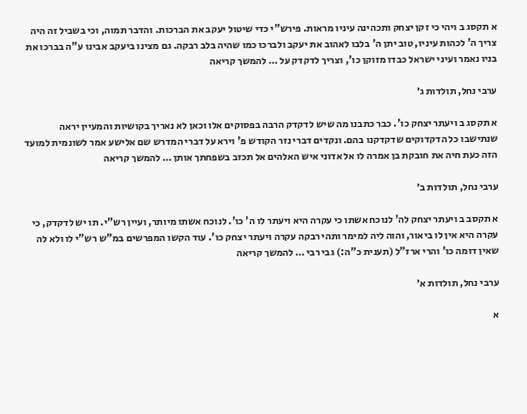א תקסג ב ויהי כי זקן יצחק ותכהינה עיניו מראות. פירש"י כדי שיטול יעקב את הברכות. והדבר תמוה, וכי בשביל זה היה צריך ה' לכהות עיניו, טוב יתן ה' בלבו לאהוב את יעקב ולברכו כמו שהיה בלב רבקה. גם מצינו ביעקב אבינו ע"ה בברכו את בניו נאמר ועיני ישראל כבדו מזוקן כו', וצריך לדקדק על … להמשך קריאה

ערבי נחל, תולדות ג׳

א תקסג ב ויעתר יצחק כו'. כבר כתבנו מה שיש לדקדק הרבה בפסוקים אלו וכאן לא נאריך בקושיות והמעיין יראה שנתישבו כל הדקדוקים שדקדקנו בהם. ונקדים דברי נזר הקודש פ' וירא על דברי המדרש שם אלישע אמר לשונמית למועד הזה כעת חיה את חובקת בן אמרה לו אל אדוני איש האלהים אל תכזב בשפחתך אותן … להמשך קריאה

ערבי נחל, תולדות ב׳

א תקסב ב ויעתר יצחק לה' לנוכח אשתו כי עקרה היא ויעתר לו ה' כו'. לנוכח אשתו מיותר, ועיין רש"י. תו יש לדקדק, כי עקרה היא אין לו ביאור, והוה ליה למימר ותהי רבקה עקרה ויעתר יצחק כו'. עוד הקשו המפרשים במ"ש רש"י לו ולא לה שאין דומה כו' והרי ארז"ל (תענית כ"ה:) גבי רבי … להמשך קריאה

ערבי נחל, תולדות א׳

א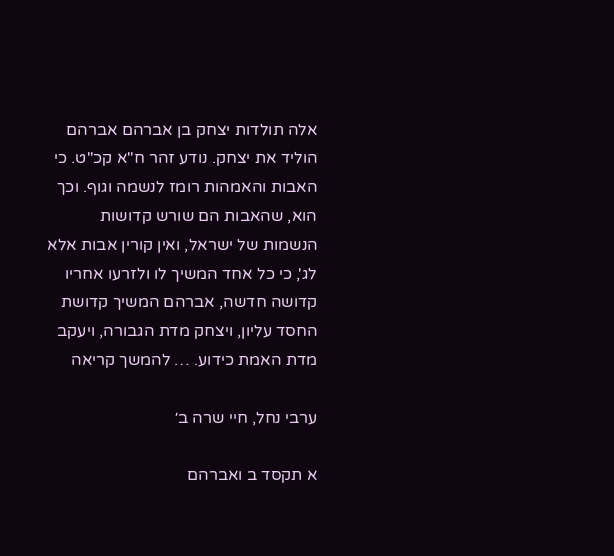אלה תולדות יצחק בן אברהם אברהם הוליד את יצחק. נודע זהר ח"א קכ"ט. כי האבות והאמהות רומז לנשמה וגוף. וכך הוא, שהאבות הם שורש קדושות הנשמות של ישראל, ואין קורין אבות אלא לג', כי כל אחד המשיך לו ולזרעו אחריו קדושה חדשה, אברהם המשיך קדושת החסד עליון, ויצחק מדת הגבורה, ויעקב מדת האמת כידוע. … להמשך קריאה

ערבי נחל, חיי שרה ב׳

א תקסד ב ואברהם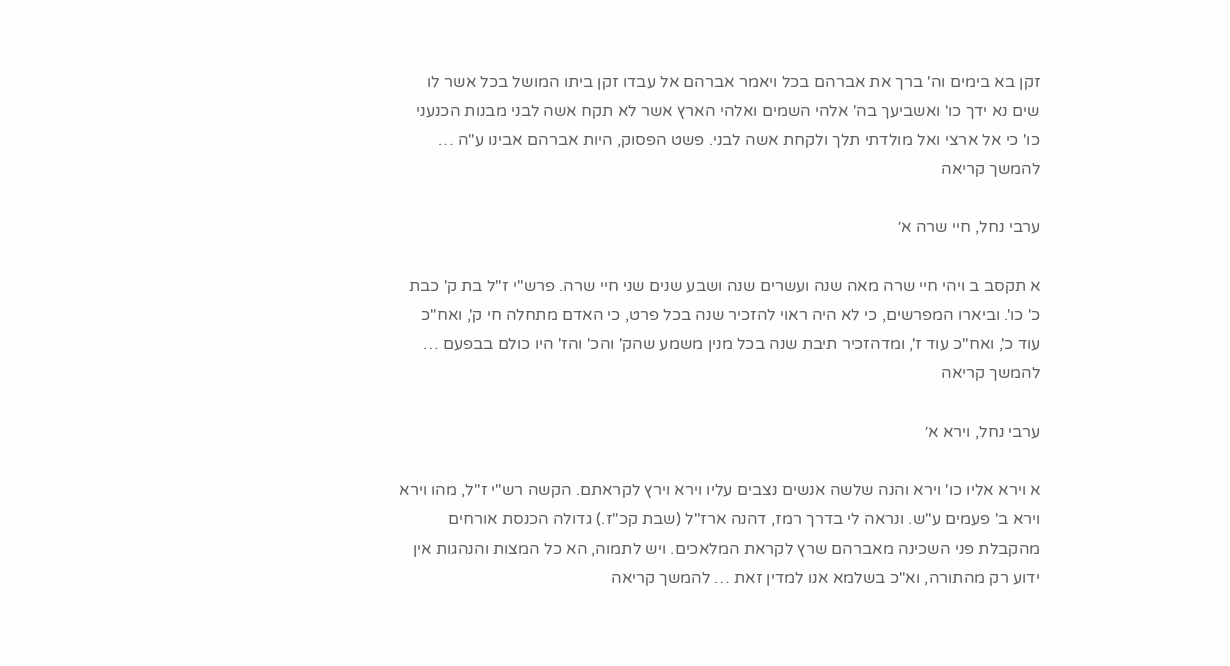זקן בא בימים וה' ברך את אברהם בכל ויאמר אברהם אל עבדו זקן ביתו המושל בכל אשר לו שים נא ידך כו' ואשביעך בה' אלהי השמים ואלהי הארץ אשר לא תקח אשה לבני מבנות הכנעני כו' כי אל ארצי ואל מולדתי תלך ולקחת אשה לבני. פשט הפסוק, היות אברהם אבינו ע"ה … להמשך קריאה

ערבי נחל, חיי שרה א׳

א תקסב ב ויהי חיי שרה מאה שנה ועשרים שנה ושבע שנים שני חיי שרה. פרש"י ז"ל בת ק' כבת כ' כו'. וביארו המפרשים, כי לא היה ראוי להזכיר שנה בכל פרט, כי האדם מתחלה חי ק', ואח"כ עוד כ', ואח"כ עוד ז', ומדהזכיר תיבת שנה בכל מנין משמע שהק' והכ' והז' היו כולם בבפעם … להמשך קריאה

ערבי נחל, וירא א׳

א וירא אליו כו' וירא והנה שלשה אנשים נצבים עליו וירא וירץ לקראתם. הקשה רש"י ז"ל, מהו וירא וירא ב' פעמים ע"ש. ונראה לי בדרך רמז, דהנה ארז"ל (שבת קכ"ז.) גדולה הכנסת אורחים מהקבלת פני השכינה מאברהם שרץ לקראת המלאכים. ויש לתמוה, הא כל המצות והנהגות אין ידוע רק מהתורה, וא"כ בשלמא אנו למדין זאת … להמשך קריאה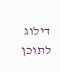דילוג לתוכן